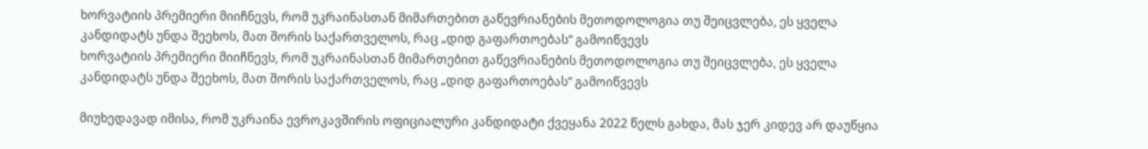ხორვატიის პრემიერი მიიჩნევს, რომ უკრაინასთან მიმართებით გაწევრიანების მეთოდოლოგია თუ შეიცვლება, ეს ყველა კანდიდატს უნდა შეეხოს, მათ შორის საქართველოს, რაც „დიდ გაფართოებას“ გამოიწვევს
ხორვატიის პრემიერი მიიჩნევს, რომ უკრაინასთან მიმართებით გაწევრიანების მეთოდოლოგია თუ შეიცვლება, ეს ყველა კანდიდატს უნდა შეეხოს, მათ შორის საქართველოს, რაც „დიდ გაფართოებას“ გამოიწვევს

მიუხედავად იმისა, რომ უკრაინა ევროკავშირის ოფიციალური კანდიდატი ქვეყანა 2022 წელს გახდა, მას ჯერ კიდევ არ დაუწყია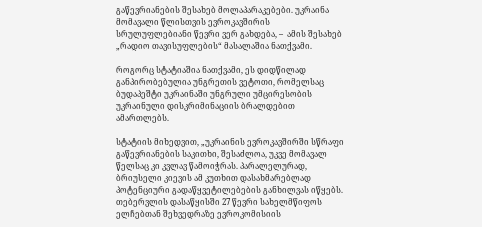გაწევრიანების შესახებ მოლაპარაკებები. უკრაინა მომავალი წლისთვის ევროკავშირის სრულუფლებიანი წევრი ვერ გახდება, –  ამის შესახებ „რადიო თავისუფლების“ მასალაშია ნათქვამი.

როგორც სტატიაშია ნათქვამი, ეს დიდწილად განპირობებულია უნგრეთის ვეტოთი, რომელსაც ბუდაპეშტი უკრაინაში უნგრული უმცირესობის უკრაინული დისკრიმინაციის ბრალდებით ამართლებს.

სტატიის მიხედვით, „უკრაინის ევროკავშირში სწრაფი გაწევრიანების საკითხი, შესაძლოა, უკვე მომავალ წელსაც კი კვლავ წამოიჭრას. პარალელურად, ბრიუსელი კიევის ამ კუთხით დასახმარებლად პოტენციური გადაწყვეტილებების განხილვას იწყებს. თებერვლის დასაწყისში 27 წევრი სახელმწიფოს ელჩებთან შეხვედრაზე ევროკომისიის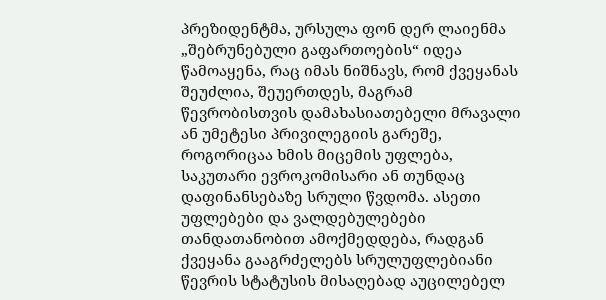პრეზიდენტმა, ურსულა ფონ დერ ლაიენმა „შებრუნებული გაფართოების“ იდეა წამოაყენა, რაც იმას ნიშნავს, რომ ქვეყანას შეუძლია, შეუერთდეს, მაგრამ წევრობისთვის დამახასიათებელი მრავალი ან უმეტესი პრივილეგიის გარეშე, როგორიცაა ხმის მიცემის უფლება, საკუთარი ევროკომისარი ან თუნდაც დაფინანსებაზე სრული წვდომა. ასეთი უფლებები და ვალდებულებები თანდათანობით ამოქმედდება, რადგან ქვეყანა გააგრძელებს სრულუფლებიანი წევრის სტატუსის მისაღებად აუცილებელ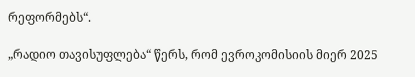რეფორმებს“.

„რადიო თავისუფლება“ წერს, რომ ევროკომისიის მიერ 2025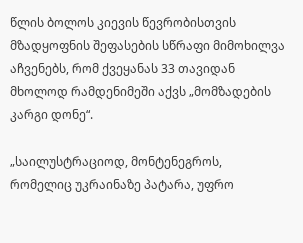წლის ბოლოს კიევის წევრობისთვის მზადყოფნის შეფასების სწრაფი მიმოხილვა აჩვენებს, რომ ქვეყანას 33 თავიდან მხოლოდ რამდენიმეში აქვს „მომზადების კარგი დონე“.

„საილუსტრაციოდ, მონტენეგროს, რომელიც უკრაინაზე პატარა, უფრო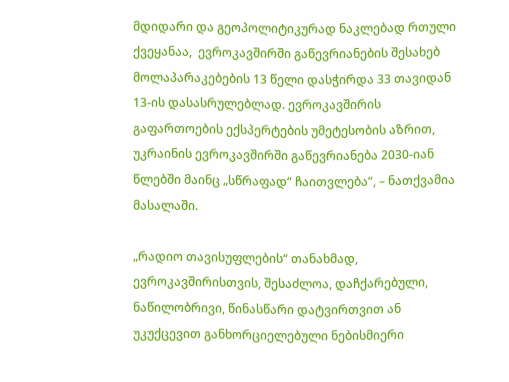მდიდარი და გეოპოლიტიკურად ნაკლებად რთული ქვეყანაა,  ევროკავშირში გაწევრიანების შესახებ მოლაპარაკებების 13 წელი დასჭირდა 33 თავიდან 13-ის დასასრულებლად. ევროკავშირის გაფართოების ექსპერტების უმეტესობის აზრით, უკრაინის ევროკავშირში გაწევრიანება 2030-იან წლებში მაინც „სწრაფად“ ჩაითვლება“, – ნათქვამია მასალაში.

„რადიო თავისუფლების“ თანახმად, ევროკავშირისთვის, შესაძლოა, დაჩქარებული, ნაწილობრივი, წინასწარი დატვირთვით ან უკუქცევით განხორციელებული ნებისმიერი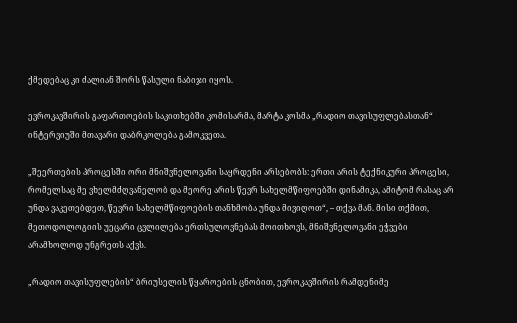ქმედებაც კი ძალიან შორს წასული ნაბიჯი იყოს.

ევროკავშირის გაფართოების საკითხებში კომისარმა, მარტა კოსმა „რადიო თავისუფლებასთან“ ინტერვიუში მთავარი დაბრკოლება გამოკვეთა.

„შეერთების პროცესში ორი მნიშვნელოვანი საყრდენი არსებობს: ერთი არის ტექნიკური პროცესი, რომელსაც მე ვხელმძღვანელობ და მეორე არის წევრ სახელმწიფოებში დინამიკა, ამიტომ რასაც არ უნდა ვაკეთებდეთ, წევრი სახელმწიფოების თანხმობა უნდა მივიღოთ“, – თქვა მან. მისი თქმით, მეთოდოლოგიის უეცარი ცვლილება ერთსულოვნებას მოითხოვს, მნიშვნელოვანი ეჭვები არამხოლოდ უნგრეთს აქვს.

„რადიო თავისუფლების“ ბრიუსელის წყაროების ცნობით, ევროკავშირის რამდენიმე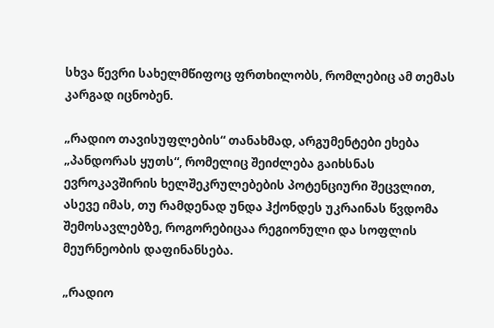სხვა წევრი სახელმწიფოც ფრთხილობს, რომლებიც ამ თემას კარგად იცნობენ.

„რადიო თავისუფლების“ თანახმად, არგუმენტები ეხება „პანდორას ყუთს“, რომელიც შეიძლება გაიხსნას ევროკავშირის ხელშეკრულებების პოტენციური შეცვლით, ასევე იმას, თუ რამდენად უნდა ჰქონდეს უკრაინას წვდომა შემოსავლებზე, როგორებიცაა რეგიონული და სოფლის მეურნეობის დაფინანსება.

„რადიო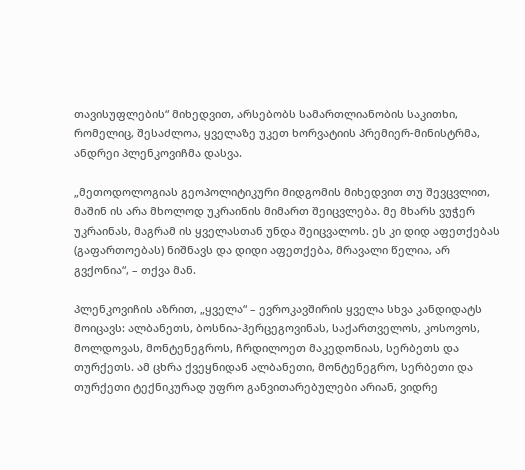თავისუფლების“ მიხედვით, არსებობს სამართლიანობის საკითხი, რომელიც, შესაძლოა, ყველაზე უკეთ ხორვატიის პრემიერ-მინისტრმა, ანდრეი პლენკოვიჩმა დასვა.

„მეთოდოლოგიას გეოპოლიტიკური მიდგომის მიხედვით თუ შევცვლით, მაშინ ის არა მხოლოდ უკრაინის მიმართ შეიცვლება. მე მხარს ვუჭერ უკრაინას, მაგრამ ის ყველასთან უნდა შეიცვალოს. ეს კი დიდ აფეთქებას (გაფართოებას) ნიშნავს და დიდი აფეთქება, მრავალი წელია, არ გვქონია“, – თქვა მან.

პლენკოვიჩის აზრით, „ყველა“ – ევროკავშირის ყველა სხვა კანდიდატს მოიცავს: ალბანეთს, ბოსნია-ჰერცეგოვინას, საქართველოს, კოსოვოს, მოლდოვას, მონტენეგროს, ჩრდილოეთ მაკედონიას, სერბეთს და თურქეთს. ამ ცხრა ქვეყნიდან ალბანეთი, მონტენეგრო, სერბეთი და თურქეთი ტექნიკურად უფრო განვითარებულები არიან, ვიდრე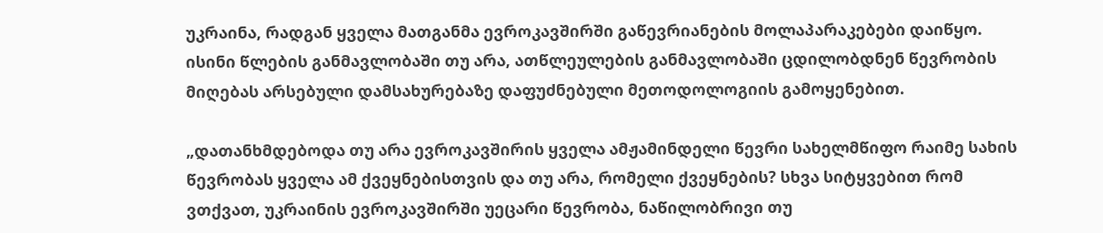უკრაინა, რადგან ყველა მათგანმა ევროკავშირში გაწევრიანების მოლაპარაკებები დაიწყო. ისინი წლების განმავლობაში თუ არა, ათწლეულების განმავლობაში ცდილობდნენ წევრობის მიღებას არსებული დამსახურებაზე დაფუძნებული მეთოდოლოგიის გამოყენებით.

„დათანხმდებოდა თუ არა ევროკავშირის ყველა ამჟამინდელი წევრი სახელმწიფო რაიმე სახის წევრობას ყველა ამ ქვეყნებისთვის და თუ არა, რომელი ქვეყნების? სხვა სიტყვებით რომ ვთქვათ, უკრაინის ევროკავშირში უეცარი წევრობა, ნაწილობრივი თუ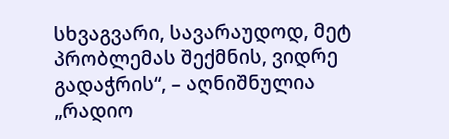სხვაგვარი, სავარაუდოდ, მეტ პრობლემას შექმნის, ვიდრე გადაჭრის“, – აღნიშნულია „რადიო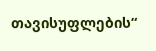თავისუფლების“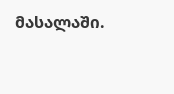მასალაში.